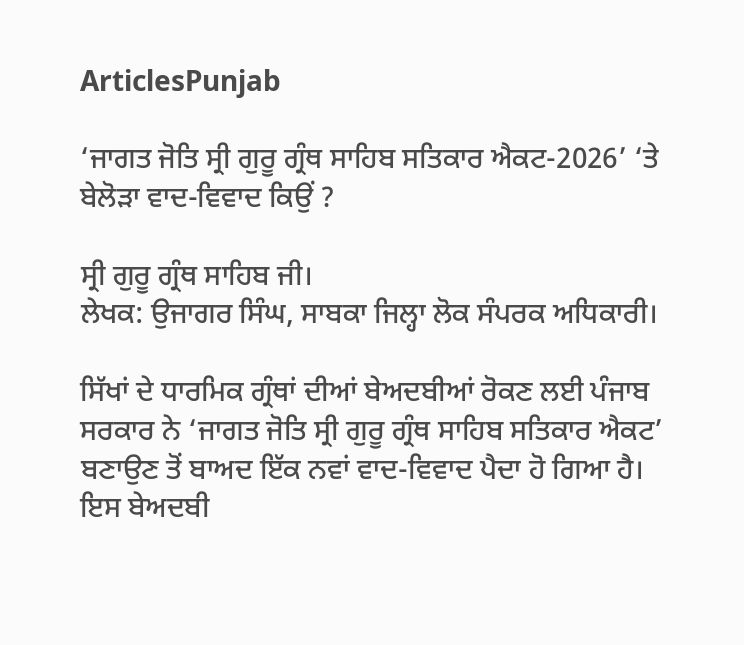ArticlesPunjab

‘ਜਾਗਤ ਜੋਤਿ ਸ੍ਰੀ ਗੁਰੂ ਗ੍ਰੰਥ ਸਾਹਿਬ ਸਤਿਕਾਰ ਐਕਟ-2026’ ‘ਤੇ ਬੇਲੋੜਾ ਵਾਦ-ਵਿਵਾਦ ਕਿਉਂ ?

ਸ੍ਰੀ ਗੁਰੂ ਗ੍ਰੰਥ ਸਾਹਿਬ ਜੀ।
ਲੇਖਕ: ਉਜਾਗਰ ਸਿੰਘ, ਸਾਬਕਾ ਜਿਲ੍ਹਾ ਲੋਕ ਸੰਪਰਕ ਅਧਿਕਾਰੀ।

ਸਿੱਖਾਂ ਦੇ ਧਾਰਮਿਕ ਗ੍ਰੰਥਾਂ ਦੀਆਂ ਬੇਅਦਬੀਆਂ ਰੋਕਣ ਲਈ ਪੰਜਾਬ ਸਰਕਾਰ ਨੇ ‘ਜਾਗਤ ਜੋਤਿ ਸ੍ਰੀ ਗੁਰੂ ਗ੍ਰੰਥ ਸਾਹਿਬ ਸਤਿਕਾਰ ਐਕਟ’ ਬਣਾਉਣ ਤੋਂ ਬਾਅਦ ਇੱਕ ਨਵਾਂ ਵਾਦ-ਵਿਵਾਦ ਪੈਦਾ ਹੋ ਗਿਆ ਹੈ। ਇਸ ਬੇਅਦਬੀ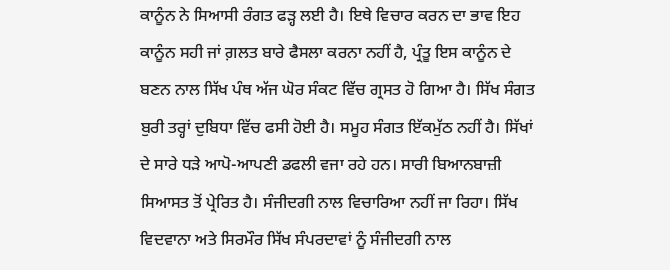ਕਾਨੂੰਨ ਨੇ ਸਿਆਸੀ ਰੰਗਤ ਫੜ੍ਹ ਲਈ ਹੈ। ਇਥੇ ਵਿਚਾਰ ਕਰਨ ਦਾ ਭਾਵ ਇਹ ਕਾਨੂੰਨ ਸਹੀ ਜਾਂ ਗ਼ਲਤ ਬਾਰੇ ਫੈਸਲਾ ਕਰਨਾ ਨਹੀਂ ਹੈ, ਪ੍ਰੰਤੂ ਇਸ ਕਾਨੂੰਨ ਦੇ ਬਣਨ ਨਾਲ ਸਿੱਖ ਪੰਥ ਅੱਜ ਘੋਰ ਸੰਕਟ ਵਿੱਚ ਗ੍ਰਸਤ ਹੋ ਗਿਆ ਹੈ। ਸਿੱਖ ਸੰਗਤ ਬੁਰੀ ਤਰ੍ਹਾਂ ਦੁਬਿਧਾ ਵਿੱਚ ਫਸੀ ਹੋਈ ਹੈ। ਸਮੂਹ ਸੰਗਤ ਇੱਕਮੁੱਠ ਨਹੀਂ ਹੈ। ਸਿੱਖਾਂ ਦੇ ਸਾਰੇ ਧੜੇ ਆਪੋ-ਆਪਣੀ ਡਫਲੀ ਵਜਾ ਰਹੇ ਹਨ। ਸਾਰੀ ਬਿਆਨਬਾਜ਼ੀ ਸਿਆਸਤ ਤੋਂ ਪ੍ਰੇਰਿਤ ਹੈ। ਸੰਜੀਦਗੀ ਨਾਲ ਵਿਚਾਰਿਆ ਨਹੀਂ ਜਾ ਰਿਹਾ। ਸਿੱਖ ਵਿਦਵਾਨਾ ਅਤੇ ਸਿਰਮੌਰ ਸਿੱਖ ਸੰਪਰਦਾਵਾਂ ਨੂੰ ਸੰਜੀਦਗੀ ਨਾਲ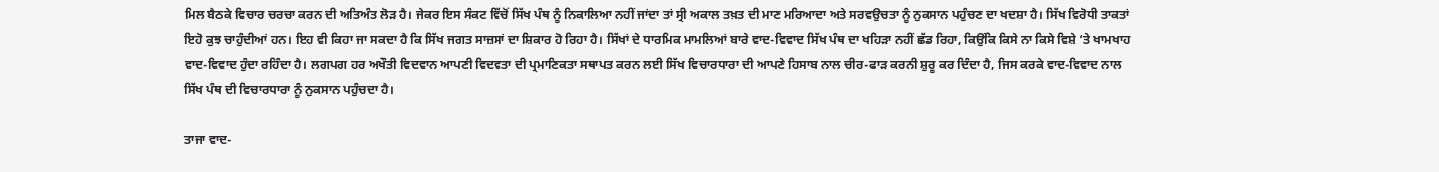ਮਿਲ ਬੈਠਕੇ ਵਿਚਾਰ ਚਰਚਾ ਕਰਨ ਦੀ ਅਤਿਅੰਤ ਲੋੜ ਹੈ। ਜੇਕਰ ਇਸ ਸੰਕਟ ਵਿੱਚੋਂ ਸਿੱਖ ਪੰਥ ਨੂੰ ਨਿਕਾਲਿਆ ਨਹੀਂ ਜਾਂਦਾ ਤਾਂ ਸ੍ਰੀ ਅਕਾਲ ਤਖ਼ਤ ਦੀ ਮਾਣ ਮਰਿਆਦਾ ਅਤੇ ਸਰਵਉਚਤਾ ਨੂੰ ਨੁਕਸਾਨ ਪਹੁੰਚਣ ਦਾ ਖਦਸ਼ਾ ਹੈ। ਸਿੱਖ ਵਿਰੋਧੀ ਤਾਕਤਾਂ ਇਹੋ ਕੁਝ ਚਾਹੁੰਦੀਆਂ ਹਨ। ਇਹ ਵੀ ਕਿਹਾ ਜਾ ਸਕਦਾ ਹੈ ਕਿ ਸਿੱਖ ਜਗਤ ਸਾਜ਼ਸਾਂ ਦਾ ਸ਼ਿਕਾਰ ਹੋ ਰਿਹਾ ਹੈ। ਸਿੱਖਾਂ ਦੇ ਧਾਰਮਿਕ ਮਾਮਲਿਆਂ ਬਾਰੇ ਵਾਦ-ਵਿਵਾਦ ਸਿੱਖ ਪੰਥ ਦਾ ਖਹਿੜਾ ਨਹੀਂ ਛੱਡ ਰਿਹਾ, ਕਿਉਂਕਿ ਕਿਸੇ ਨਾ ਕਿਸੇ ਵਿਸ਼ੇ ‘ਤੇ ਖਾਮਖਾਹ ਵਾਦ-ਵਿਵਾਦ ਹੁੰਦਾ ਰਹਿੰਦਾ ਹੈ। ਲਗਪਗ ਹਰ ਅਖੌਤੀ ਵਿਦਵਾਨ ਆਪਣੀ ਵਿਦਵਤਾ ਦੀ ਪ੍ਰਮਾਣਿਕਤਾ ਸਥਾਪਤ ਕਰਨ ਲਈ ਸਿੱਖ ਵਿਚਾਰਧਾਰਾ ਦੀ ਆਪਣੇ ਹਿਸਾਬ ਨਾਲ ਚੀਰ-ਫਾੜ ਕਰਨੀ ਸ਼ੁਰੂ ਕਰ ਦਿੰਦਾ ਹੈ, ਜਿਸ ਕਰਕੇ ਵਾਦ-ਵਿਵਾਦ ਨਾਲ ਸਿੱਖ ਪੰਥ ਦੀ ਵਿਚਾਰਧਾਰਾ ਨੂੰ ਨੁਕਸਾਨ ਪਹੁੰਚਦਾ ਹੈ।

ਤਾਜਾ ਵਾਦ-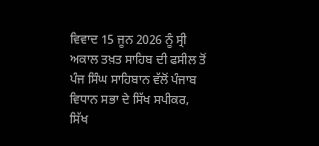ਵਿਵਾਦ 15 ਜੂਨ 2026 ਨੂੰ ਸ੍ਰੀ ਅਕਾਲ ਤਖ਼ਤ ਸਾਹਿਬ ਦੀ ਫਸੀਲ ਤੋਂ ਪੰਜ ਸਿੰਘ ਸਾਹਿਬਾਨ ਵੱਲੋਂ ਪੰਜਾਬ ਵਿਧਾਨ ਸਭਾ ਦੇ ਸਿੱਖ ਸਪੀਕਰ, ਸਿੱਖ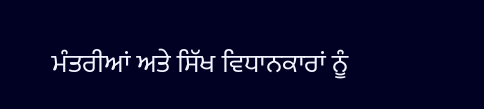ਮੰਤਰੀਆਂ ਅਤੇ ਸਿੱਖ ਵਿਧਾਨਕਾਰਾਂ ਨੂੰ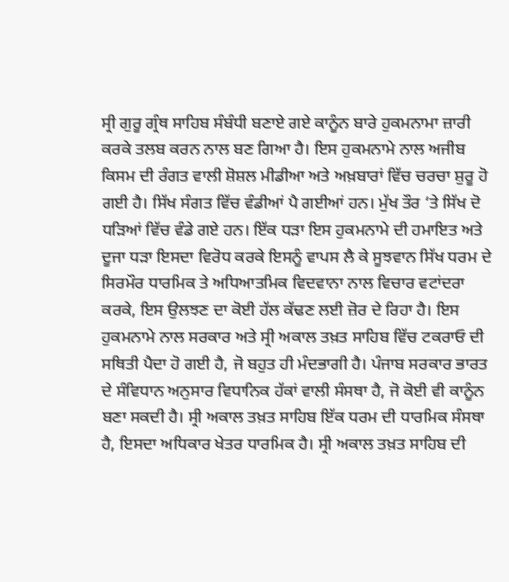ਸ੍ਰੀ ਗੁਰੂ ਗ੍ਰੰਥ ਸਾਹਿਬ ਸੰਬੰਧੀ ਬਣਾਏ ਗਏ ਕਾਨੂੰਨ ਬਾਰੇ ਹੁਕਮਨਾਮਾ ਜ਼ਾਰੀ ਕਰਕੇ ਤਲਬ ਕਰਨ ਨਾਲ ਬਣ ਗਿਆ ਹੈ। ਇਸ ਹੁਕਮਨਾਮੇ ਨਾਲ ਅਜੀਬ ਕਿਸਮ ਦੀ ਰੰਗਤ ਵਾਲੀ ਸ਼ੋਸ਼ਲ ਮੀਡੀਆ ਅਤੇ ਅਖ਼ਬਾਰਾਂ ਵਿੱਚ ਚਰਚਾ ਸ਼ੁਰੂ ਹੋ ਗਈ ਹੈ। ਸਿੱਖ ਸੰਗਤ ਵਿੱਚ ਵੰਡੀਆਂ ਪੈ ਗਈਆਂ ਹਨ। ਮੁੱਖ ਤੌਰ ‘ਤੇ ਸਿੱਖ ਦੋ ਧੜਿਆਂ ਵਿੱਚ ਵੰਡੇ ਗਏ ਹਨ। ਇੱਕ ਧੜਾ ਇਸ ਹੁਕਮਨਾਮੇ ਦੀ ਹਮਾਇਤ ਅਤੇ ਦੂਜਾ ਧੜਾ ਇਸਦਾ ਵਿਰੋਧ ਕਰਕੇ ਇਸਨੂੰ ਵਾਪਸ ਲੈ ਕੇ ਸੂਝਵਾਨ ਸਿੱਖ ਧਰਮ ਦੇ ਸਿਰਮੌਰ ਧਾਰਮਿਕ ਤੇ ਅਧਿਆਤਮਿਕ ਵਿਦਵਾਨਾ ਨਾਲ ਵਿਚਾਰ ਵਟਾਂਦਰਾ ਕਰਕੇ, ਇਸ ਉਲਝਣ ਦਾ ਕੋਈ ਹੱਲ ਕੱਢਣ ਲਈ ਜ਼ੋਰ ਦੇ ਰਿਹਾ ਹੈ। ਇਸ ਹੁਕਮਨਾਮੇ ਨਾਲ ਸਰਕਾਰ ਅਤੇ ਸ੍ਰੀ ਅਕਾਲ ਤਖ਼ਤ ਸਾਹਿਬ ਵਿੱਚ ਟਕਰਾਓ ਦੀ ਸਥਿਤੀ ਪੈਦਾ ਹੋ ਗਈ ਹੈ, ਜੋ ਬਹੁਤ ਹੀ ਮੰਦਭਾਗੀ ਹੈ। ਪੰਜਾਬ ਸਰਕਾਰ ਭਾਰਤ ਦੇ ਸੰਵਿਧਾਨ ਅਨੁਸਾਰ ਵਿਧਾਨਿਕ ਹੱਕਾਂ ਵਾਲੀ ਸੰਸਥਾ ਹੈ, ਜੋ ਕੋਈ ਵੀ ਕਾਨੂੰਨ ਬਣਾ ਸਕਦੀ ਹੈ। ਸ੍ਰੀ ਅਕਾਲ ਤਖ਼ਤ ਸਾਹਿਬ ਇੱਕ ਧਰਮ ਦੀ ਧਾਰਮਿਕ ਸੰਸਥਾ ਹੈ, ਇਸਦਾ ਅਧਿਕਾਰ ਖੇਤਰ ਧਾਰਮਿਕ ਹੈ। ਸ੍ਰੀ ਅਕਾਲ ਤਖ਼ਤ ਸਾਹਿਬ ਦੀ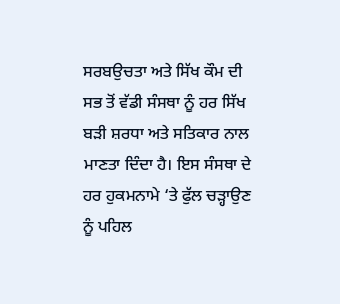ਸਰਬਉਚਤਾ ਅਤੇ ਸਿੱਖ ਕੌਮ ਦੀ ਸਭ ਤੋਂ ਵੱਡੀ ਸੰਸਥਾ ਨੂੰ ਹਰ ਸਿੱਖ ਬੜੀ ਸ਼ਰਧਾ ਅਤੇ ਸਤਿਕਾਰ ਨਾਲ ਮਾਣਤਾ ਦਿੰਦਾ ਹੈ। ਇਸ ਸੰਸਥਾ ਦੇ ਹਰ ਹੁਕਮਨਾਮੇ ‘ਤੇ ਫੁੱਲ ਚੜ੍ਹਾਉਣ ਨੂੰ ਪਹਿਲ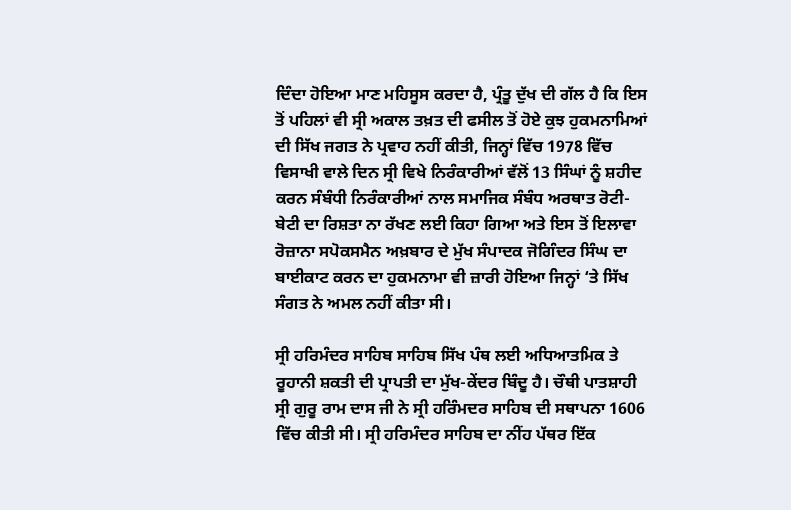ਦਿੰਦਾ ਹੋਇਆ ਮਾਣ ਮਹਿਸੂਸ ਕਰਦਾ ਹੈ, ਪ੍ਰੰਤੂ ਦੁੱਖ ਦੀ ਗੱਲ ਹੈ ਕਿ ਇਸ ਤੋਂ ਪਹਿਲਾਂ ਵੀ ਸ੍ਰੀ ਅਕਾਲ ਤਖ਼ਤ ਦੀ ਫਸੀਲ ਤੋਂ ਹੋਏ ਕੁਝ ਹੁਕਮਨਾਮਿਆਂ ਦੀ ਸਿੱਖ ਜਗਤ ਨੇ ਪ੍ਰਵਾਹ ਨਹੀਂ ਕੀਤੀ, ਜਿਨ੍ਹਾਂ ਵਿੱਚ 1978 ਵਿੱਚ ਵਿਸਾਖੀ ਵਾਲੇ ਦਿਨ ਸ੍ਰੀ ਵਿਖੇ ਨਿਰੰਕਾਰੀਆਂ ਵੱਲੋਂ 13 ਸਿੰਘਾਂ ਨੂੰ ਸ਼ਹੀਦ ਕਰਨ ਸੰਬੰਧੀ ਨਿਰੰਕਾਰੀਆਂ ਨਾਲ ਸਮਾਜਿਕ ਸੰਬੰਧ ਅਰਥਾਤ ਰੋਟੀ-ਬੇਟੀ ਦਾ ਰਿਸ਼ਤਾ ਨਾ ਰੱਖਣ ਲਈ ਕਿਹਾ ਗਿਆ ਅਤੇ ਇਸ ਤੋਂ ਇਲਾਵਾ ਰੋਜ਼ਾਨਾ ਸਪੋਕਸਮੈਨ ਅਖ਼ਬਾਰ ਦੇ ਮੁੱਖ ਸੰਪਾਦਕ ਜੋਗਿੰਦਰ ਸਿੰਘ ਦਾ ਬਾਈਕਾਟ ਕਰਨ ਦਾ ਹੁਕਮਨਾਮਾ ਵੀ ਜ਼ਾਰੀ ਹੋਇਆ ਜਿਨ੍ਹਾਂ ‘ਤੇ ਸਿੱਖ ਸੰਗਤ ਨੇ ਅਮਲ ਨਹੀਂ ਕੀਤਾ ਸੀ।

ਸ੍ਰੀ ਹਰਿਮੰਦਰ ਸਾਹਿਬ ਸਾਹਿਬ ਸਿੱਖ ਪੰਥ ਲਈ ਅਧਿਆਤਮਿਕ ਤੇ ਰੂਹਾਨੀ ਸ਼ਕਤੀ ਦੀ ਪ੍ਰਾਪਤੀ ਦਾ ਮੁੱਖ-ਕੇਂਦਰ ਬਿੰਦੂ ਹੈ। ਚੌਥੀ ਪਾਤਸ਼ਾਹੀ ਸ੍ਰੀ ਗੁਰੂ ਰਾਮ ਦਾਸ ਜੀ ਨੇ ਸ੍ਰੀ ਹਰਿੰਮਦਰ ਸਾਹਿਬ ਦੀ ਸਥਾਪਨਾ 1606 ਵਿੱਚ ਕੀਤੀ ਸੀ। ਸ੍ਰੀ ਹਰਿਮੰਦਰ ਸਾਹਿਬ ਦਾ ਨੀਂਹ ਪੱਥਰ ਇੱਕ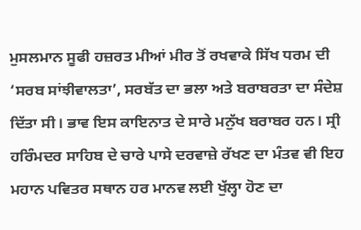ਮੁਸਲਮਾਨ ਸੂਫੀ ਹਜ਼ਰਤ ਮੀਆਂ ਮੀਰ ਤੋਂ ਰਖਵਾਕੇ ਸਿੱਖ ਧਰਮ ਦੀ ‘ਸਰਬ ਸਾਂਝੀਵਾਲਤਾ’, ਸਰਬੱਤ ਦਾ ਭਲਾ ਅਤੇ ਬਰਾਬਰਤਾ ਦਾ ਸੰਦੇਸ਼ ਦਿੱਤਾ ਸੀ। ਭਾਵ ਇਸ ਕਾਇਨਾਤ ਦੇ ਸਾਰੇ ਮਨੁੱਖ ਬਰਾਬਰ ਹਨ। ਸ੍ਰੀ ਹਰਿੰਮਦਰ ਸਾਹਿਬ ਦੇ ਚਾਰੇ ਪਾਸੇ ਦਰਵਾਜ਼ੇ ਰੱਖਣ ਦਾ ਮੰਤਵ ਵੀ ਇਹ ਮਹਾਨ ਪਵਿਤਰ ਸਥਾਨ ਹਰ ਮਾਨਵ ਲਈ ਖੁੱਲ੍ਹਾ ਹੋਣ ਦਾ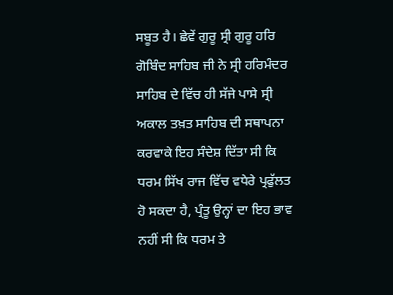ਸਬੂਤ ਹੈ। ਛੇਵੇਂ ਗੁਰੂ ਸ੍ਰੀ ਗੁਰੂ ਹਰਿ ਗੋਬਿੰਦ ਸਾਹਿਬ ਜੀ ਨੇ ਸ੍ਰੀ ਹਰਿਮੰਦਰ ਸਾਹਿਬ ਦੇ ਵਿੱਚ ਹੀ ਸੱਜੇ ਪਾਸੇ ਸ੍ਰੀ ਅਕਾਲ ਤਖ਼ਤ ਸਾਹਿਬ ਦੀ ਸਥਾਪਨਾ ਕਰਵਾਕੇ ਇਹ ਸੰਦੇਸ਼ ਦਿੱਤਾ ਸੀ ਕਿ ਧਰਮ ਸਿੱਖ ਰਾਜ ਵਿੱਚ ਵਧੇਰੇ ਪ੍ਰਫੁੱਲਤ ਹੋ ਸਕਦਾ ਹੈ, ਪ੍ਰੰਤੂ ਉਨ੍ਹਾਂ ਦਾ ਇਹ ਭਾਵ ਨਹੀਂ ਸੀ ਕਿ ਧਰਮ ਤੇ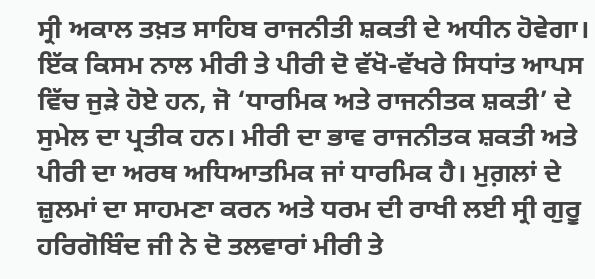ਸ੍ਰੀ ਅਕਾਲ ਤਖ਼ਤ ਸਾਹਿਬ ਰਾਜਨੀਤੀ ਸ਼ਕਤੀ ਦੇ ਅਧੀਨ ਹੋਵੇਗਾ। ਇੱਕ ਕਿਸਮ ਨਾਲ ਮੀਰੀ ਤੇ ਪੀਰੀ ਦੋ ਵੱਖੋ-ਵੱਖਰੇ ਸਿਧਾਂਤ ਆਪਸ ਵਿੱਚ ਜੁੜੇ ਹੋਏ ਹਨ, ਜੋ ‘ਧਾਰਮਿਕ ਅਤੇ ਰਾਜਨੀਤਕ ਸ਼ਕਤੀ’ ਦੇ ਸੁਮੇਲ ਦਾ ਪ੍ਰਤੀਕ ਹਨ। ਮੀਰੀ ਦਾ ਭਾਵ ਰਾਜਨੀਤਕ ਸ਼ਕਤੀ ਅਤੇ ਪੀਰੀ ਦਾ ਅਰਥ ਅਧਿਆਤਮਿਕ ਜਾਂ ਧਾਰਮਿਕ ਹੈ। ਮੁਗ਼ਲਾਂ ਦੇ ਜ਼ੁਲਮਾਂ ਦਾ ਸਾਹਮਣਾ ਕਰਨ ਅਤੇ ਧਰਮ ਦੀ ਰਾਖੀ ਲਈ ਸ੍ਰੀ ਗੁਰੂ ਹਰਿਗੋਬਿੰਦ ਜੀ ਨੇ ਦੋ ਤਲਵਾਰਾਂ ਮੀਰੀ ਤੇ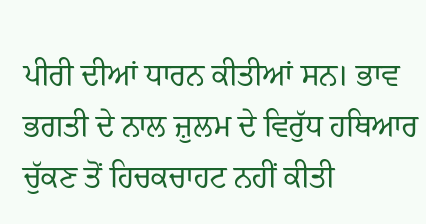ਪੀਰੀ ਦੀਆਂ ਧਾਰਨ ਕੀਤੀਆਂ ਸਨ। ਭਾਵ ਭਗਤੀ ਦੇ ਨਾਲ ਜ਼ੁਲਮ ਦੇ ਵਿਰੁੱਧ ਹਥਿਆਰ ਚੁੱਕਣ ਤੋਂ ਹਿਚਕਚਾਹਟ ਨਹੀਂ ਕੀਤੀ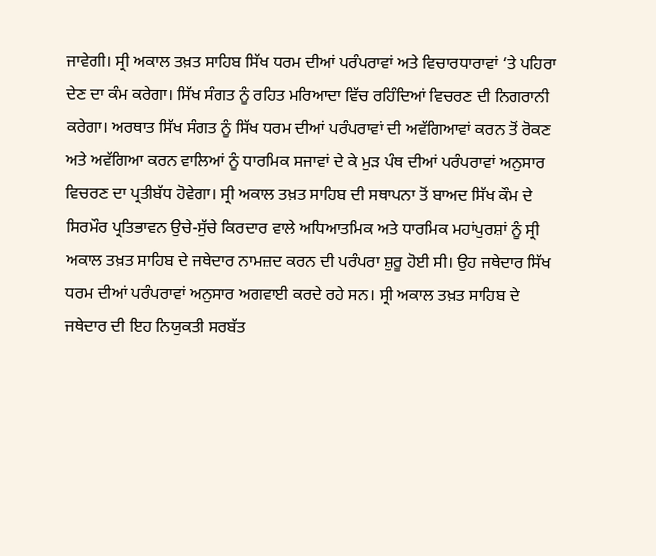ਜਾਵੇਗੀ। ਸ੍ਰੀ ਅਕਾਲ ਤਖ਼ਤ ਸਾਹਿਬ ਸਿੱਖ ਧਰਮ ਦੀਆਂ ਪਰੰਪਰਾਵਾਂ ਅਤੇ ਵਿਚਾਰਧਾਰਾਵਾਂ ‘ਤੇ ਪਹਿਰਾ ਦੇਣ ਦਾ ਕੰਮ ਕਰੇਗਾ। ਸਿੱਖ ਸੰਗਤ ਨੂੰ ਰਹਿਤ ਮਰਿਆਦਾ ਵਿੱਚ ਰਹਿੰਦਿਆਂ ਵਿਚਰਣ ਦੀ ਨਿਗਰਾਨੀ ਕਰੇਗਾ। ਅਰਥਾਤ ਸਿੱਖ ਸੰਗਤ ਨੂੰ ਸਿੱਖ ਧਰਮ ਦੀਆਂ ਪਰੰਪਰਾਵਾਂ ਦੀ ਅਵੱਗਿਆਵਾਂ ਕਰਨ ਤੋਂ ਰੋਕਣ ਅਤੇ ਅਵੱਗਿਆ ਕਰਨ ਵਾਲਿਆਂ ਨੂੰ ਧਾਰਮਿਕ ਸਜਾਵਾਂ ਦੇ ਕੇ ਮੁੜ ਪੰਥ ਦੀਆਂ ਪਰੰਪਰਾਵਾਂ ਅਨੁਸਾਰ ਵਿਚਰਣ ਦਾ ਪ੍ਰਤੀਬੱਧ ਹੋਵੇਗਾ। ਸ੍ਰੀ ਅਕਾਲ ਤਖ਼ਤ ਸਾਹਿਬ ਦੀ ਸਥਾਪਨਾ ਤੋਂ ਬਾਅਦ ਸਿੱਖ ਕੌਮ ਦੇ ਸਿਰਮੌਰ ਪ੍ਰਤਿਭਾਵਨ ਉਚੇ-ਸੁੱਚੇ ਕਿਰਦਾਰ ਵਾਲੇ ਅਧਿਆਤਮਿਕ ਅਤੇ ਧਾਰਮਿਕ ਮਹਾਂਪੁਰਸ਼ਾਂ ਨੂੰ ਸ੍ਰੀ ਅਕਾਲ ਤਖ਼ਤ ਸਾਹਿਬ ਦੇ ਜਥੇਦਾਰ ਨਾਮਜ਼ਦ ਕਰਨ ਦੀ ਪਰੰਪਰਾ ਸ਼ੁਰੂ ਹੋਈ ਸੀ। ਉਹ ਜਥੇਦਾਰ ਸਿੱਖ ਧਰਮ ਦੀਆਂ ਪਰੰਪਰਾਵਾਂ ਅਨੁਸਾਰ ਅਗਵਾਈ ਕਰਦੇ ਰਹੇ ਸਨ। ਸ੍ਰੀ ਅਕਾਲ ਤਖ਼ਤ ਸਾਹਿਬ ਦੇ ਜਥੇਦਾਰ ਦੀ ਇਹ ਨਿਯੁਕਤੀ ਸਰਬੱਤ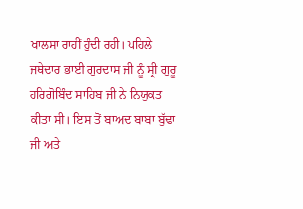ਖਾਲਸਾ ਰਾਹੀਂ ਹੁੰਦੀ ਰਹੀ। ਪਹਿਲੇ ਜਥੇਦਾਰ ਭਾਈ ਗੁਰਦਾਸ ਜੀ ਨੂੰ ਸ੍ਰੀ ਗੁਰੂ ਹਰਿਗੋਬਿੰਦ ਸਾਹਿਬ ਜੀ ਨੇ ਨਿਯੁਕਤ ਕੀਤਾ ਸੀ। ਇਸ ਤੋਂ ਬਾਅਦ ਬਾਬਾ ਬੁੱਢਾ ਜੀ ਅਤੇ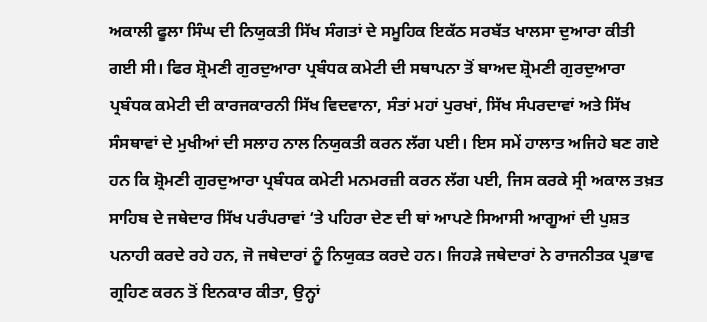ਅਕਾਲੀ ਫੂਲਾ ਸਿੰਘ ਦੀ ਨਿਯੁਕਤੀ ਸਿੱਖ ਸੰਗਤਾਂ ਦੇ ਸਮੂਹਿਕ ਇਕੱਠ ਸਰਬੱਤ ਖਾਲਸਾ ਦੁਆਰਾ ਕੀਤੀ ਗਈ ਸੀ। ਫਿਰ ਸ਼੍ਰੋਮਣੀ ਗੁਰਦੁਆਰਾ ਪ੍ਰਬੰਧਕ ਕਮੇਟੀ ਦੀ ਸਥਾਪਨਾ ਤੋਂ ਬਾਅਦ ਸ਼੍ਰੋਮਣੀ ਗੁਰਦੁਆਰਾ ਪ੍ਰਬੰਧਕ ਕਮੇਟੀ ਦੀ ਕਾਰਜਕਾਰਨੀ ਸਿੱਖ ਵਿਦਵਾਨਾ, ਸੰਤਾਂ ਮਹਾਂ ਪੁਰਖਾਂ, ਸਿੱਖ ਸੰਪਰਦਾਵਾਂ ਅਤੇ ਸਿੱਖ ਸੰਸਥਾਵਾਂ ਦੇ ਮੁਖੀਆਂ ਦੀ ਸਲਾਹ ਨਾਲ ਨਿਯੁਕਤੀ ਕਰਨ ਲੱਗ ਪਈ। ਇਸ ਸਮੇਂ ਹਾਲਾਤ ਅਜਿਹੇ ਬਣ ਗਏ ਹਨ ਕਿ ਸ਼੍ਰੋਮਣੀ ਗੁਰਦੁਆਰਾ ਪ੍ਰਬੰਧਕ ਕਮੇਟੀ ਮਨਮਰਜ਼ੀ ਕਰਨ ਲੱਗ ਪਈ, ਜਿਸ ਕਰਕੇ ਸ੍ਰੀ ਅਕਾਲ ਤਖ਼ਤ ਸਾਹਿਬ ਦੇ ਜਥੇਦਾਰ ਸਿੱਖ ਪਰੰਪਰਾਵਾਂ ‘ਤੇ ਪਹਿਰਾ ਦੇਣ ਦੀ ਥਾਂ ਆਪਣੇ ਸਿਆਸੀ ਆਗੂਆਂ ਦੀ ਪੁਸ਼ਤ ਪਨਾਹੀ ਕਰਦੇ ਰਹੇ ਹਨ, ਜੋ ਜਥੇਦਾਰਾਂ ਨੂੰ ਨਿਯੁਕਤ ਕਰਦੇ ਹਨ। ਜਿਹੜੇ ਜਥੇਦਾਰਾਂ ਨੇ ਰਾਜਨੀਤਕ ਪ੍ਰਭਾਵ ਗ੍ਰਹਿਣ ਕਰਨ ਤੋਂ ਇਨਕਾਰ ਕੀਤਾ, ਉਨ੍ਹਾਂ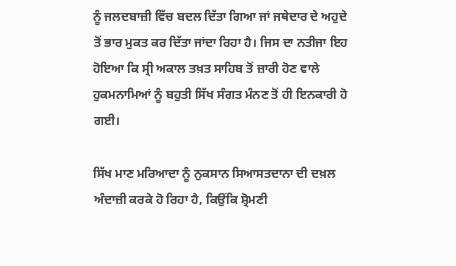ਨੂੰ ਜਲਦਬਾਜ਼ੀ ਵਿੱਚ ਬਦਲ ਦਿੱਤਾ ਗਿਆ ਜਾਂ ਜਥੇਦਾਰ ਦੇ ਅਹੁਦੇ ਤੋਂ ਭਾਰ ਮੁਕਤ ਕਰ ਦਿੱਤਾ ਜਾਂਦਾ ਰਿਹਾ ਹੈ। ਜਿਸ ਦਾ ਨਤੀਜਾ ਇਹ ਹੋਇਆ ਕਿ ਸ੍ਰੀ ਅਕਾਲ ਤਖ਼ਤ ਸਾਹਿਬ ਤੋਂ ਜ਼ਾਰੀ ਹੋਣ ਵਾਲੇ ਹੁਕਮਨਾਮਿਆਂ ਨੂੰ ਬਹੁਤੀ ਸਿੱਖ ਸੰਗਤ ਮੰਨਣ ਤੋਂ ਹੀ ਇਨਕਾਰੀ ਹੋ ਗਈ।

ਸਿੱਖ ਮਾਣ ਮਰਿਆਦਾ ਨੂੰ ਨੁਕਸਾਨ ਸਿਆਸਤਦਾਨਾ ਦੀ ਦਖ਼ਲ ਅੰਦਾਜ਼ੀ ਕਰਕੇ ਹੋ ਰਿਹਾ ਹੈ, ਕਿਉਂਕਿ ਸ਼੍ਰੋਮਣੀ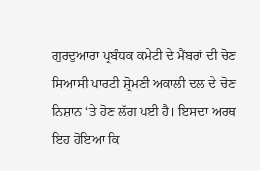ਗੁਰਦੁਆਰਾ ਪ੍ਰਬੰਧਕ ਕਮੇਟੀ ਦੇ ਮੈਂਬਰਾਂ ਦੀ ਚੋਣ ਸਿਆਸੀ ਪਾਰਟੀ ਸ਼੍ਰੋਮਣੀ ਅਕਾਲੀ ਦਲ ਦੇ ਚੋਣ ਨਿਸ਼ਾਨ ‘ਤੇ ਹੋਣ ਲੱਗ ਪਈ ਹੈ। ਇਸਦਾ ਅਰਥ ਇਹ ਹੋਇਆ ਕਿ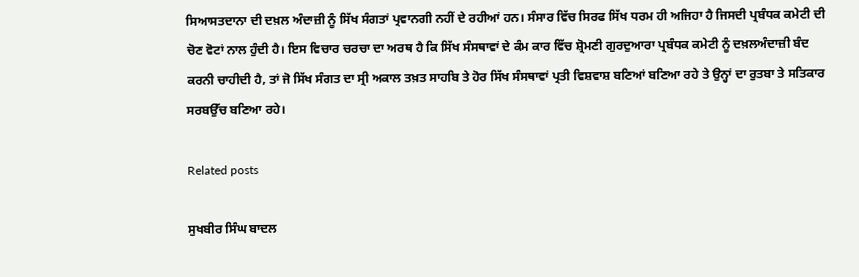ਸਿਆਸਤਦਾਨਾ ਦੀ ਦਖ਼ਲ ਅੰਦਾਜ਼ੀ ਨੂੰ ਸਿੱਖ ਸੰਗਤਾਂ ਪ੍ਰਵਾਨਗੀ ਨਹੀਂ ਦੇ ਰਹੀਆਂ ਹਨ। ਸੰਸਾਰ ਵਿੱਚ ਸਿਰਫ ਸਿੱਖ ਧਰਮ ਹੀ ਅਜਿਹਾ ਹੈ ਜਿਸਦੀ ਪ੍ਰਬੰਧਕ ਕਮੇਟੀ ਦੀ ਚੋਣ ਵੋਟਾਂ ਨਾਲ ਹੁੰਦੀ ਹੈ। ਇਸ ਵਿਚਾਰ ਚਰਚਾ ਦਾ ਅਰਥ ਹੈ ਕਿ ਸਿੱਖ ਸੰਸਥਾਵਾਂ ਦੇ ਕੰਮ ਕਾਰ ਵਿੱਚ ਸ਼੍ਰੋਮਣੀ ਗੁਰਦੁਆਰਾ ਪ੍ਰਬੰਧਕ ਕਮੇਟੀ ਨੂੰ ਦਖ਼ਲਅੰਦਾਜ਼ੀ ਬੰਦ ਕਰਨੀ ਚਾਹੀਦੀ ਹੈ, ਤਾਂ ਜੋ ਸਿੱਖ ਸੰਗਤ ਦਾ ਸ੍ਰੀ ਅਕਾਲ ਤਖ਼ਤ ਸਾਹਬਿ ਤੇ ਹੋਰ ਸਿੱਖ ਸੰਸਥਾਵਾਂ ਪ੍ਰਤੀ ਵਿਸ਼ਵਾਸ਼ ਬਣਿਆਂ ਬਣਿਆ ਰਹੇ ਤੇ ਉਨ੍ਹਾਂ ਦਾ ਰੁਤਬਾ ਤੇ ਸਤਿਕਾਰ ਸਰਬਉੱਚ ਬਣਿਆ ਰਹੇ।

Related posts

ਸੁਖਬੀਰ ਸਿੰਘ ਬਾਦਲ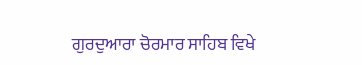ਗੁਰਦੁਆਰਾ ਚੋਰਮਾਰ ਸਾਹਿਬ ਵਿਖੇ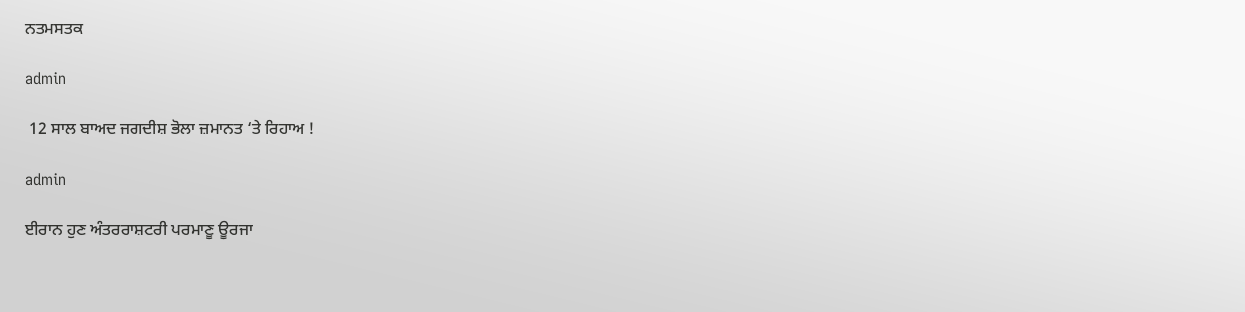ਨਤਮਸਤਕ

admin

 12 ਸਾਲ ਬਾਅਦ ਜਗਦੀਸ਼ ਭੋਲਾ ਜ਼ਮਾਨਤ ‘ਤੇ ਰਿਹਾਅ !

admin

ਈਰਾਨ ਹੁਣ ਅੰਤਰਰਾਸ਼ਟਰੀ ਪਰਮਾਣੂ ਊਰਜਾ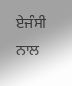ਏਜੰਸੀ ਨਾਲ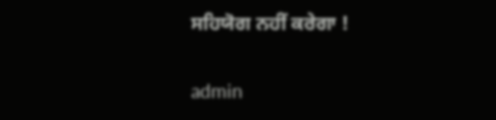ਸਹਿਯੋਗ ਨਹੀਂ ਕਰੇਗਾ !

admin